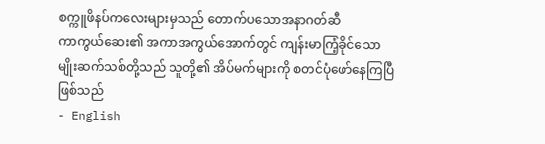စက္ကူဖိနပ်ကလေးများမှသည် တောက်ပသောအနာဂတ်ဆီ
ကာကွယ်ဆေး၏ အကာအကွယ်အောက်တွင် ကျန်းမာကြံ့ခိုင်သော မျိုးဆက်သစ်တို့သည် သူတို့၏ အိပ်မက်များကို စတင်ပုံဖော်နေကြပြီဖြစ်သည်
- English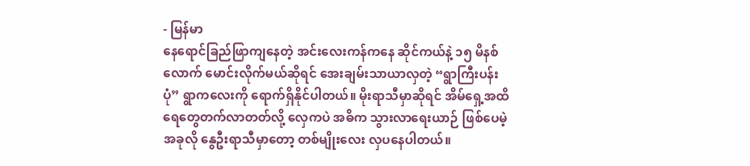- မြန်မာ
နေရောင်ခြည်ဖြာကျနေတဲ့ အင်းလေးကန်ကနေ ဆိုင်ကယ်နဲ့ ၁၅ မိနစ်လောက် မောင်းလိုက်မယ်ဆိုရင် အေးချမ်းသာယာလှတဲ့ “ရွာကြီးပန်းပုံ” ရွာကလေးကို ရောက်ရှိနိုင်ပါတယ်။ မိုးရာသီမှာဆိုရင် အိမ်ရှေ့အထိ ရေတွေတက်လာတတ်လို့ လှေကပဲ အဓိက သွားလာရေးယာဉ် ဖြစ်ပေမဲ့ အခုလို နွေဦးရာသီမှာတော့ တစ်မျိုးလေး လှပနေပါတယ်။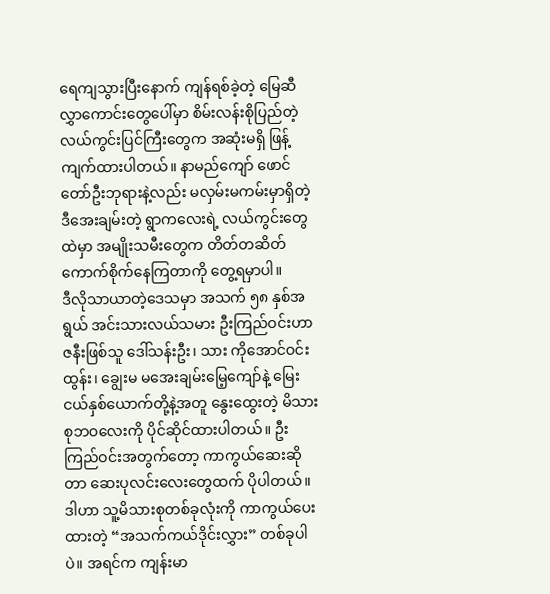ရေကျသွားပြီးနောက် ကျန်ရစ်ခဲ့တဲ့ မြေဆီလွှာကောင်းတွေပေါ်မှာ စိမ်းလန်းစိုပြည်တဲ့ လယ်ကွင်းပြင်ကြီးတွေက အဆုံးမရှိ ဖြန့်ကျက်ထားပါတယ်။ နာမည်ကျော် ဖောင်တော်ဦးဘုရားနဲ့လည်း မလှမ်းမကမ်းမှာရှိတဲ့ ဒီအေးချမ်းတဲ့ ရွာကလေးရဲ့ လယ်ကွင်းတွေထဲမှာ အမျိုးသမီးတွေက တိတ်တဆိတ် ကောက်စိုက်နေကြတာကို တွေ့ရမှာပါ။
ဒီလိုသာယာတဲ့ဒေသမှာ အသက် ၅၈ နှစ်အရွယ် အင်းသားလယ်သမား ဦးကြည်ဝင်းဟာ ဇနီးဖြစ်သူ ဒေါ်သန်းဦး၊ သား ကိုအောင်ဝင်းထွန်း၊ ချွေးမ မအေးချမ်းမြေ့ကျော်နဲ့ မြေးငယ်နှစ်ယောက်တို့နဲ့အတူ နွေးထွေးတဲ့ မိသားစုဘဝလေးကို ပိုင်ဆိုင်ထားပါတယ်။ ဦးကြည်ဝင်းအတွက်တော့ ကာကွယ်ဆေးဆိုတာ ဆေးပုလင်းလေးတွေထက် ပိုပါတယ်။ ဒါဟာ သူ့မိသားစုတစ်ခုလုံးကို ကာကွယ်ပေးထားတဲ့ “အသက်ကယ်ဒိုင်းလွှား” တစ်ခုပါပဲ။ အရင်က ကျန်းမာ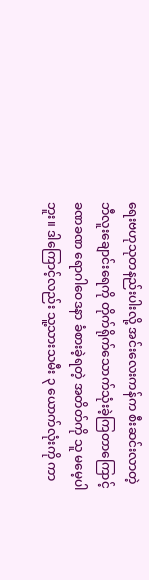ရေးဗဟုသုတနည်းပါးလို့ အင်းလေးကန်က စီးဆင်းလာတဲ့ ဘီလူးချောင်းရေကို တိုက်ရိုက်သောက်သုံးခဲ့ကြတာကြောင့် ခဏခဏ ရောဂါဝေဒနာ ခံစားခဲ့ရတဲ့ အတိတ်ကို သူ မမေ့ပါဘူး။ ဒါကြောင့်လည်း သူ့သားသမီး ၃ ယောက်လုံးကို ကာ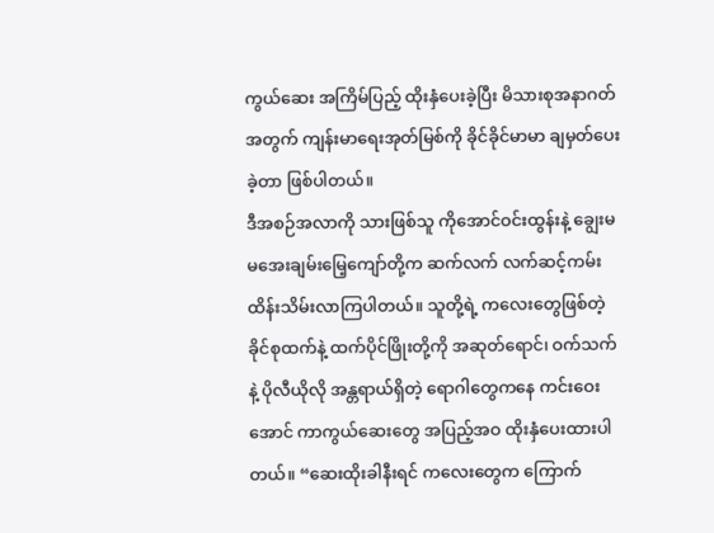ကွယ်ဆေး အကြိမ်ပြည့် ထိုးနှံပေးခဲ့ပြီး မိသားစုအနာဂတ်အတွက် ကျန်းမာရေးအုတ်မြစ်ကို ခိုင်ခိုင်မာမာ ချမှတ်ပေးခဲ့တာ ဖြစ်ပါတယ်။
ဒီအစဉ်အလာကို သားဖြစ်သူ ကိုအောင်ဝင်းထွန်းနဲ့ ချွေးမ မအေးချမ်းမြေ့ကျော်တို့က ဆက်လက် လက်ဆင့်ကမ်းထိန်းသိမ်းလာကြပါတယ်။ သူတို့ရဲ့ ကလေးတွေဖြစ်တဲ့ ခိုင်စုထက်နဲ့ ထက်ပိုင်ဖြိုးတို့ကို အဆုတ်ရောင်၊ ဝက်သက်နဲ့ ပိုလီယိုလို အန္တရာယ်ရှိတဲ့ ရောဂါတွေကနေ ကင်းဝေးအောင် ကာကွယ်ဆေးတွေ အပြည့်အဝ ထိုးနှံပေးထားပါတယ်။ “ဆေးထိုးခါနီးရင် ကလေးတွေက ကြောက်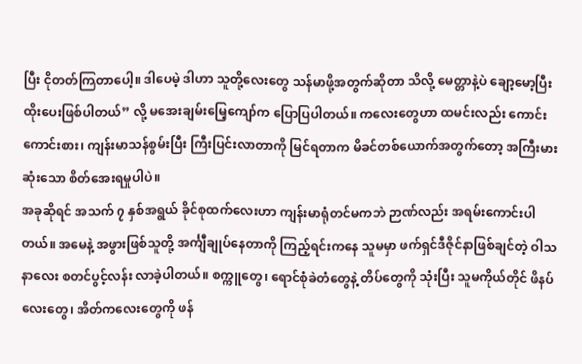ပြီး ငိုတတ်ကြတာပေါ့။ ဒါပေမဲ့ ဒါဟာ သူတို့လေးတွေ သန်မာဖို့အတွက်ဆိုတာ သိလို့ မေတ္တာနဲ့ပဲ ချော့မော့ပြီး ထိုးပေးဖြစ်ပါတယ်” လို့ မအေးချမ်းမြေ့ကျော်က ပြောပြပါတယ်။ ကလေးတွေဟာ ထမင်းလည်း ကောင်းကောင်းစား၊ ကျန်းမာသန်စွမ်းပြီး ကြီးပြင်းလာတာကို မြင်ရတာက မိခင်တစ်ယောက်အတွက်တော့ အကြီးမားဆုံးသော စိတ်အေးရမှုပါပဲ။
အခုဆိုရင် အသက် ၇ နှစ်အရွယ် ခိုင်စုထက်လေးဟာ ကျန်းမာရုံတင်မကဘဲ ဉာဏ်လည်း အရမ်းကောင်းပါတယ်။ အမေနဲ့ အဖွားဖြစ်သူတို့ အင်္ကျီချုပ်နေတာကို ကြည့်ရင်းကနေ သူမမှာ ဖက်ရှင်ဒီဇိုင်နာဖြစ်ချင်တဲ့ ဝါသနာလေး စတင်ပွင့်လန်း လာခဲ့ပါတယ်။ စက္ကူတွေ၊ ရောင်စုံခဲတံတွေနဲ့ တိပ်တွေကို သုံးပြီး သူမကိုယ်တိုင် ဖိနပ်လေးတွေ၊ အိတ်ကလေးတွေကို ဖန်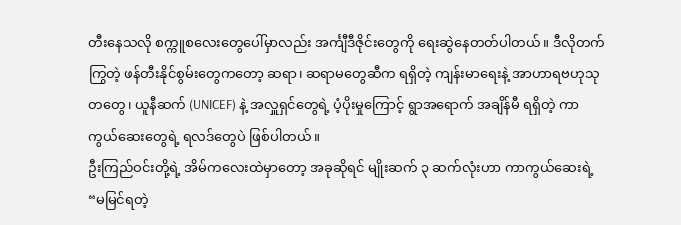တီးနေသလို စက္ကူစလေးတွေပေါ်မှာလည်း အင်္ကျီဒီဇိုင်းတွေကို ရေးဆွဲနေတတ်ပါတယ်။ ဒီလိုတက်ကြွတဲ့ ဖန်တီးနိုင်စွမ်းတွေကတော့ ဆရာ၊ ဆရာမတွေဆီက ရရှိတဲ့ ကျန်းမာရေးနဲ့ အာဟာရဗဟုသုတတွေ၊ ယူနီဆက် (UNICEF) နဲ့ အလှူရှင်တွေရဲ့ ပံ့ပိုးမှုကြောင့် ရွာအရောက် အချိန်မီ ရရှိတဲ့ ကာကွယ်ဆေးတွေရဲ့ ရလဒ်တွေပဲ ဖြစ်ပါတယ်။
ဦးကြည်ဝင်းတို့ရဲ့ အိမ်ကလေးထဲမှာတော့ အခုဆိုရင် မျိုးဆက် ၃ ဆက်လုံးဟာ ကာကွယ်ဆေးရဲ့ “မမြင်ရတဲ့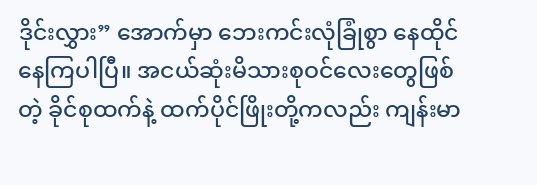ဒိုင်းလွှား” အောက်မှာ ဘေးကင်းလုံခြုံစွာ နေထိုင်နေကြပါပြီ။ အငယ်ဆုံးမိသားစုဝင်လေးတွေဖြစ်တဲ့ ခိုင်စုထက်နဲ့ ထက်ပိုင်ဖြိုးတို့ကလည်း ကျန်းမာ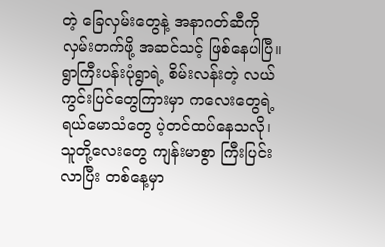တဲ့ ခြေလှမ်းတွေနဲ့ အနာဂတ်ဆီကို လှမ်းတက်ဖို့ အဆင်သင့် ဖြစ်နေပါပြီ။ ရွာကြီးပန်းပုံရွာရဲ့ စိမ်းလန်းတဲ့ လယ်ကွင်းပြင်တွေကြားမှာ ကလေးတွေရဲ့ ရယ်မောသံတွေ ပဲ့တင်ထပ်နေသလို၊ သူတို့လေးတွေ ကျန်းမာစွာ ကြီးပြင်းလာပြီး တစ်နေ့မှာ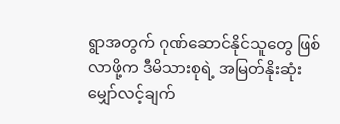ရွာအတွက် ဂုဏ်ဆောင်နိုင်သူတွေ ဖြစ်လာဖို့က ဒီမိသားစုရဲ့ အမြတ်နိုးဆုံး မျှော်လင့်ချက်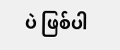ပဲ ဖြစ်ပါ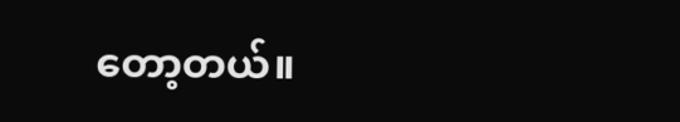တော့တယ်။